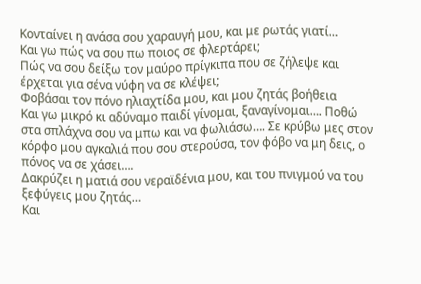Κονταίνει η ανάσα σου χαραυγή μου, και με ρωτάς γιατί…
Και γω πώς να σου πω ποιος σε φλερτάρει;
Πώς να σου δείξω τον μαύρο πρίγκιπα που σε ζήλεψε και έρχεται για σένα νύφη να σε κλέψει;
Φοβάσαι τον πόνο ηλιαχτίδα μου, και μου ζητάς βοήθεια
Και γω μικρό κι αδύναμο παιδί γίνομαι, ξαναγίνομαι…. Ποθώ στα σπλάχνα σου να μπω και να φωλιάσω…. Σε κρύβω μες στον κόρφο μου αγκαλιά που σου στερούσα, τον φόβο να μη δεις, ο πόνος να σε χάσει….
Δακρύζει η ματιά σου νεραϊδένια μου, και του πνιγμού να του ξεφύγεις μου ζητάς…
Και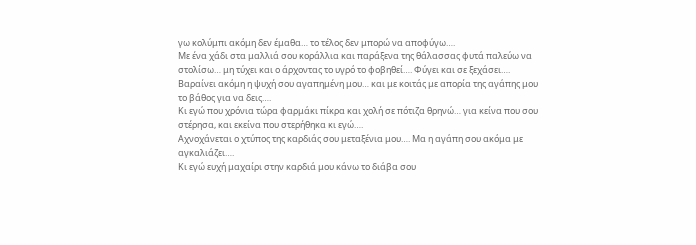γω κολύμπι ακόμη δεν έμαθα… το τέλος δεν μπορώ να αποφύγω….
Με ένα χάδι στα μαλλιά σου κοράλλια και παράξενα της θάλασσας φυτά παλεύω να στολίσω… μη τύχει και ο άρχοντας το υγρό το φοβηθεί…. Φύγει και σε ξεχάσει….
Βαραίνει ακόμη η ψυχή σου αγαπημένη μου… και με κοιτάς με απορία της αγάπης μου το βάθος για να δεις….
Κι εγώ που χρόνια τώρα φαρμάκι πίκρα και χολή σε πότιζα θρηνώ… για κείνα που σου στέρησα, και εκείνα που στερήθηκα κι εγώ….
Αχνοχάνεται ο χτύπος της καρδιάς σου μεταξένια μου…. Μα η αγάπη σου ακόμα με αγκαλιάζει….
Κι εγώ ευχή μαχαίρι στην καρδιά μου κάνω το διάβα σου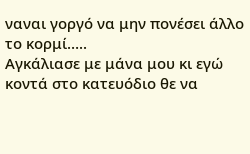ναναι γοργό να μην πονέσει άλλο το κορμί…..
Αγκάλιασε με μάνα μου κι εγώ κοντά στο κατευόδιο θε να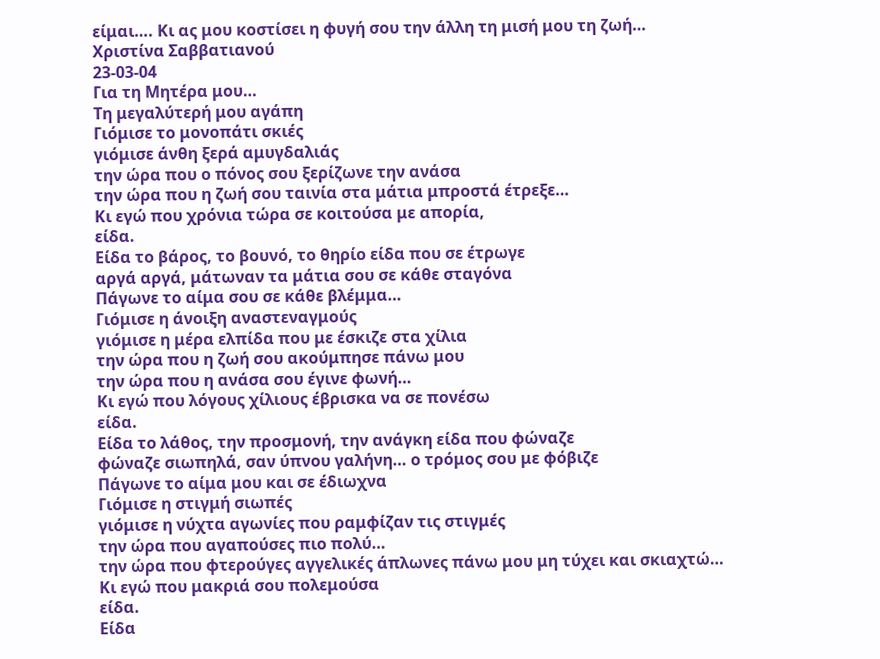είμαι…. Κι ας μου κοστίσει η φυγή σου την άλλη τη μισή μου τη ζωή…
Χριστίνα Σαββατιανού
23-03-04
Για τη Μητέρα μου…
Τη μεγαλύτερή μου αγάπη
Γιόμισε το μονοπάτι σκιές
γιόμισε άνθη ξερά αμυγδαλιάς
την ώρα που ο πόνος σου ξερίζωνε την ανάσα
την ώρα που η ζωή σου ταινία στα μάτια μπροστά έτρεξε…
Κι εγώ που χρόνια τώρα σε κοιτούσα με απορία,
είδα.
Είδα το βάρος, το βουνό, το θηρίο είδα που σε έτρωγε
αργά αργά, μάτωναν τα μάτια σου σε κάθε σταγόνα
Πάγωνε το αίμα σου σε κάθε βλέμμα…
Γιόμισε η άνοιξη αναστεναγμούς
γιόμισε η μέρα ελπίδα που με έσκιζε στα χίλια
την ώρα που η ζωή σου ακούμπησε πάνω μου
την ώρα που η ανάσα σου έγινε φωνή…
Κι εγώ που λόγους χίλιους έβρισκα να σε πονέσω
είδα.
Είδα το λάθος, την προσμονή, την ανάγκη είδα που φώναζε
φώναζε σιωπηλά, σαν ύπνου γαλήνη… ο τρόμος σου με φόβιζε
Πάγωνε το αίμα μου και σε έδιωχνα
Γιόμισε η στιγμή σιωπές
γιόμισε η νύχτα αγωνίες που ραμφίζαν τις στιγμές
την ώρα που αγαπούσες πιο πολύ…
την ώρα που φτερούγες αγγελικές άπλωνες πάνω μου μη τύχει και σκιαχτώ…
Κι εγώ που μακριά σου πολεμούσα
είδα.
Είδα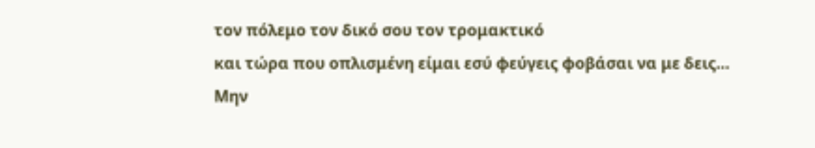τον πόλεμο τον δικό σου τον τρομακτικό
και τώρα που οπλισμένη είμαι εσύ φεύγεις φοβάσαι να με δεις…
Μην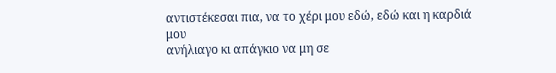αντιστέκεσαι πια, να το χέρι μου εδώ, εδώ και η καρδιά μου
ανήλιαγο κι απάγκιο να μη σε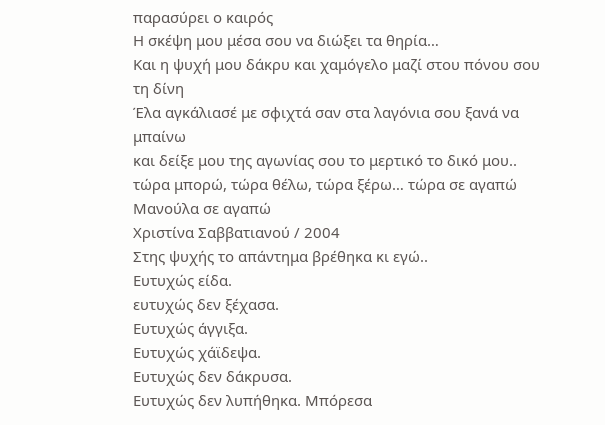παρασύρει ο καιρός
Η σκέψη μου μέσα σου να διώξει τα θηρία…
Και η ψυχή μου δάκρυ και χαμόγελο μαζί στου πόνου σου τη δίνη
Έλα αγκάλιασέ με σφιχτά σαν στα λαγόνια σου ξανά να μπαίνω
και δείξε μου της αγωνίας σου το μερτικό το δικό μου..
τώρα μπορώ, τώρα θέλω, τώρα ξέρω… τώρα σε αγαπώ
Μανούλα σε αγαπώ
Xριστίνα Σαββατιανού / 2004
Στης ψυχής το απάντημα βρέθηκα κι εγώ..
Ευτυχώς είδα.
ευτυχώς δεν ξέχασα.
Ευτυχώς άγγιξα.
Ευτυχώς χάϊδεψα.
Ευτυχώς δεν δάκρυσα.
Ευτυχώς δεν λυπήθηκα. Μπόρεσα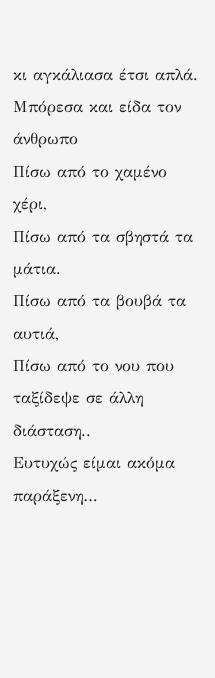κι αγκάλιασα έτσι απλά.
Μπόρεσα και είδα τον άνθρωπο
Πίσω από το χαμένο χέρι,
Πίσω από τα σβηστά τα μάτια.
Πίσω από τα βουβά τα αυτιά,
Πίσω από το νου που ταξίδεψε σε άλλη διάσταση..
Ευτυχώς είμαι ακόμα παράξενη…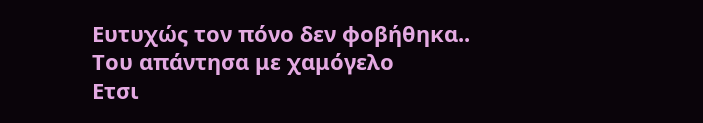Ευτυχώς τον πόνο δεν φοβήθηκα..
Του απάντησα με χαμόγελο
Ετσι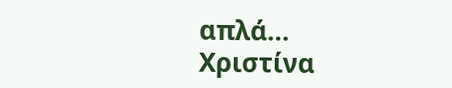απλά…
Χριστίνα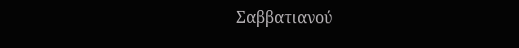Σαββατιανού